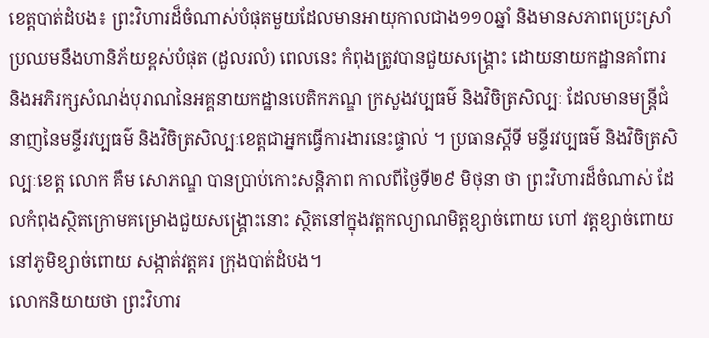ខេត្តបាត់ដំបង៖ ព្រះវិហារដ៏ចំណាស់បំផុតមួយដែលមានអាយុកាលជាង១១០ឆ្នាំ និងមានសភាពប្រេះស្រាំប្រឈមនឹងហានិភ័យខ្ពស់បំផុត (ដួលរលំ) ពេលនេះ កំពុងត្រូវបានជួយសង្គ្រោះ ដោយនាយកដ្ឋានគាំពារ និងអភិរក្សសំណង់បុរាណនៃអគ្គនាយកដ្ឋានបេតិកភណ្ឌ ក្រសួងវប្បធម៌ និងវិចិត្រសិល្បៈ ដែលមានមន្ត្រីជំនាញនៃមន្ទីរវប្បធម៌ និងវិចិត្រសិល្បៈខេត្តជាអ្នកធ្វើការងារនេះផ្ទាល់ ។ ប្រធានស្ដីទី មន្ទីរវប្បធម៌ និងវិចិត្រសិល្បៈខេត្ត លោក គឹម សោភណ្ឌ បានប្រាប់កោះសន្តិភាព កាលពីថ្ងៃទី២៩ មិថុនា ថា ព្រះវិហារដ៏ចំណាស់ ដែលកំពុងស្ថិតក្រោមគម្រោងជួយសង្គ្រោះនោះ ស្ថិតនៅក្នុងវត្តកល្យាណមិត្តខ្សាច់ពោយ ហៅ វត្តខ្សាច់ពោយ នៅភូមិខ្សាច់ពោយ សង្កាត់វត្តគរ ក្រុងបាត់ដំបង។
លោកនិយាយថា ព្រះវិហារ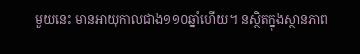មួយនេះ មានអាយុកាលជាង១១០ឆ្នាំហើយ។ នស្ថិតក្នុងស្ថានភាព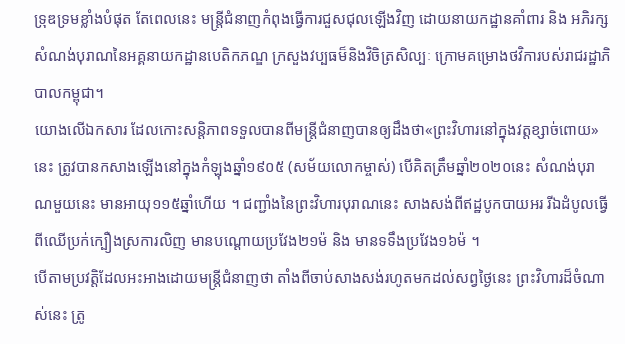ទ្រុឌទ្រមខ្លាំងបំផុត តែពេលនេះ មន្ត្រីជំនាញកំពុងធ្វើការជួសជុលឡើងវិញ ដោយនាយកដ្ឋានគាំពារ និង អភិរក្សសំណង់បុរាណនៃអគ្គនាយកដ្ឋានបេតិកភណ្ឌ ក្រសួងវប្បធម៏និងវិចិត្រសិល្បៈ ក្រោមគម្រោងថវិការបស់រាជរដ្ឋាភិបាលកម្ពុជា។
យោងលើឯកសារ ដែលកោះសន្តិភាពទទួលបានពីមន្ត្រីជំនាញបានឲ្យដឹងថា«ព្រះវិហារនៅក្នុងវត្តខ្សាច់ពោយ»នេះ ត្រូវបានកសាងឡើងនៅក្នុងកំឡុងឆ្នាំ១៩០៥ (សម័យលោកម្ចាស់) បើគិតត្រឹមឆ្នាំ២០២០នេះ សំណង់បុរាណមួយនេះ មានអាយុ១១៥ឆ្នាំហើយ ។ ជញ្ជាំងនៃព្រះវិហារបុរាណនេះ សាងសង់ពីឥដ្ឋបូកបាយអរ រីឯដំបូលធ្វើពីឈើប្រក់ក្បឿងស្រការលិញ មានបណ្ដោយប្រវែង២១ម៉ និង មានទទឹងប្រវែង១៦ម៉ ។
បើតាមប្រវត្តិដែលអះអាងដោយមន្ត្រីជំនាញថា តាំងពីចាប់សាងសង់រហូតមកដល់សព្វថ្ងៃនេះ ព្រះវិហារដ៏ចំណាស់នេះ ត្រូ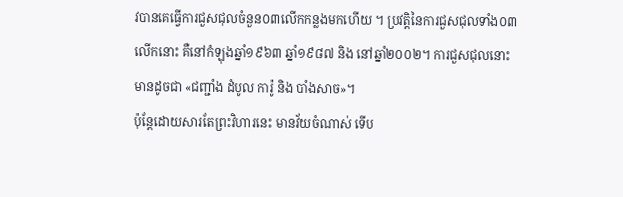វបានគេធ្វើការជួសជុលចំនួន០៣លើកកន្លងមកហើយ ។ ប្រវត្តិនៃការជួសជុលទាំង០៣លើកនោះ គឺនៅកំឡុងឆ្នាំ១៩៦៣ ឆ្នាំ១៩៨៧ និង នៅឆ្នាំ២០០២។ ការជួសជុលនោះ មានដូចជា «ជញ្ជាំង ដំបូល ការ៉ូ និង បាំងសាច»។
ប៉ុន្តែដោយសារតែព្រះវិហារនេះ មានវ័យចំណាស់ ទើប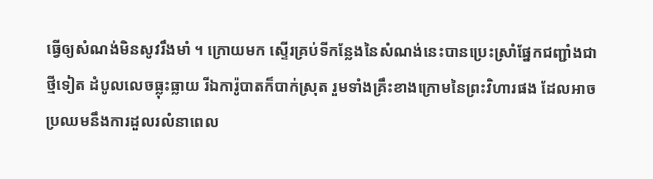ធ្វើឲ្យសំណង់មិនសូវរឹងមាំ ។ ក្រោយមក ស្ទើរគ្រប់ទីកន្លែងនៃសំណង់នេះបានប្រេះស្រាំផ្នែកជញ្ជាំងជាថ្មីទៀត ដំបូលលេចធ្លុះធ្លាយ រីឯការ៉ូបាតក៏បាក់ស្រុត រួមទាំងគ្រឹះខាងក្រោមនៃព្រះវិហារផង ដែលអាចប្រឈមនឹងការដួលរលំនាពេល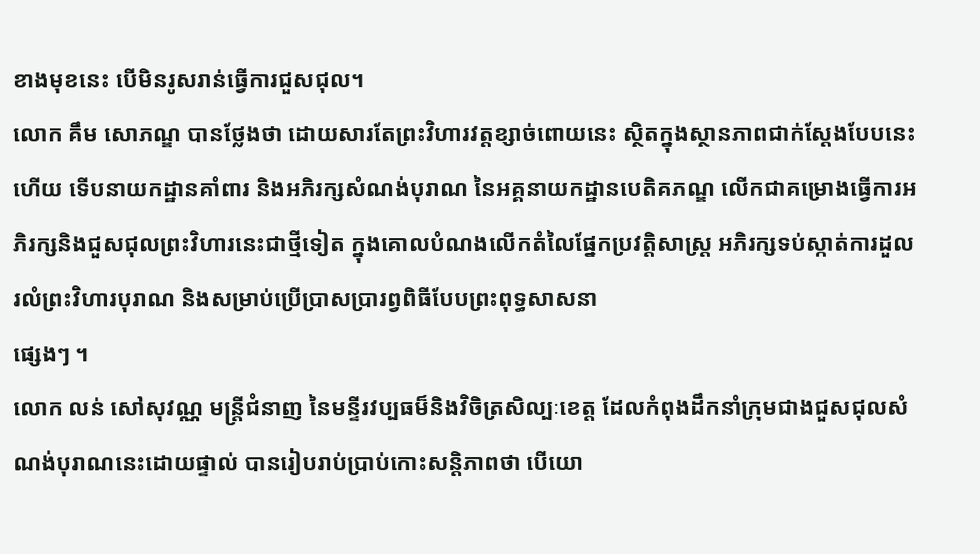ខាងមុខនេះ បើមិនរូសរាន់ធ្វើការជួសជុល។
លោក គឹម សោភណ្ឌ បានថ្លែងថា ដោយសារតែព្រះវិហារវត្តខ្សាច់ពោយនេះ ស្ថិតក្នុងស្ថានភាពជាក់ស្ដែងបែបនេះហើយ ទើបនាយកដ្ឋានគាំពារ និងអភិរក្សសំណង់បុរាណ នៃអគ្គនាយកដ្ឋានបេតិគភណ្ឌ លើកជាគម្រោងធ្វើការអភិរក្សនិងជួសជុលព្រះវិហារនេះជាថ្មីទៀត ក្នុងគោលបំណងលើកតំលៃផ្នែកប្រវត្តិសាស្ត្រ អភិរក្សទប់ស្កាត់ការដួលរលំព្រះវិហារបុរាណ និងសម្រាប់ប្រើប្រាសប្រារព្វពិធីបែបព្រះពុទ្ធសាសនា
ផ្សេងៗ ។
លោក លន់ សៅសុវណ្ណ មន្ត្រីជំនាញ នៃមន្ទីរវប្បធម៏និងវិចិត្រសិល្បៈខេត្ត ដែលកំពុងដឹកនាំក្រុមជាងជួសជុលសំណង់បុរាណនេះដោយផ្ទាល់ បានរៀបរាប់ប្រាប់កោះសន្តិភាពថា បើយោ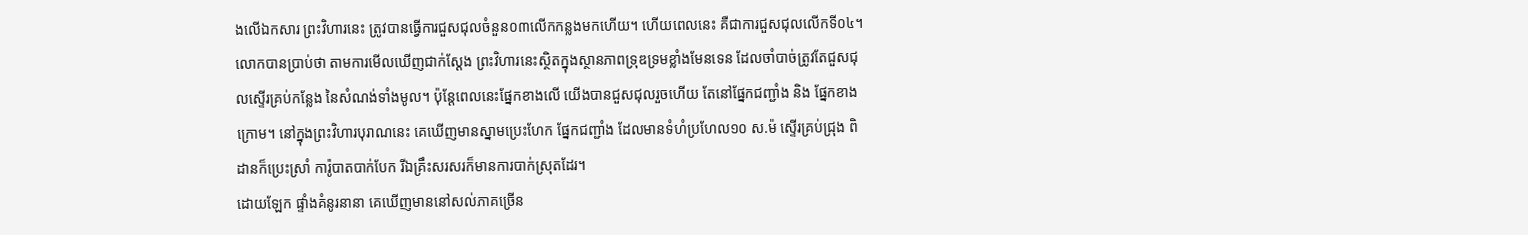ងលើឯកសារ ព្រះវិហារនេះ ត្រូវបានធ្វើការជួសជុលចំនួន០៣លើកកន្លងមកហើយ។ ហើយពេលនេះ គឺជាការជួសជុលលើកទី០៤។
លោកបានប្រាប់ថា តាមការមើលឃើញជាក់ស្ដែង ព្រះវិហារនេះស្ថិតក្នុងស្ថានភាពទ្រុឌទ្រមខ្លាំងមែនទេន ដែលចាំបាច់ត្រូវតែជួសជុលស្ទើរគ្រប់កន្លែង នៃសំណង់ទាំងមូល។ ប៉ុន្តែពេលនេះផ្នែកខាងលើ យើងបានជួសជុលរួចហើយ តែនៅផ្នែកជញ្ជាំង និង ផ្នែកខាងក្រោម។ នៅក្នុងព្រះវិហារបុរាណនេះ គេឃើញមានស្នាមប្រេះហែក ផ្នែកជញ្ជាំង ដែលមានទំហំប្រហែល១០ ស.ម៉ ស្ទើរគ្រប់ជ្រុង ពិដានក៏ប្រេះស្រាំ ការ៉ូបាតបាក់បែក រីឯគ្រឹះសរសរក៏មានការបាក់ស្រុតដែរ។
ដោយឡែក ផ្ទាំងគំនូរនានា គេឃើញមាននៅសល់ភាគច្រើន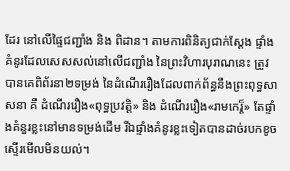ដែរ នៅលើផ្ទៃជញ្ជាំង និង ពិដាន។ តាមការពិនិត្យជាក់ស្ដែង ផ្ទាំងគំនូរដែលសេសសល់នៅលើជញ្ជាំង នៃព្រះវិហារបុរាណនេះ ត្រូវបានគេពិព័រនា២ទម្រង់ នៃដំណើររឿងដែលពាក់ព័ន្ធនឹងព្រះពុទ្ធសាសនា គឺ ដំណើររឿង«ពុទ្ធប្រវត្តិ» និង ដំណើររឿង«រាមកេរ្ត៏» តែផ្ទាំងគំនួរខ្លះនៅមានទម្រង់ដើម រីឯផ្ទាំងគំនូរខ្លះទៀតបានដាច់របកខូច ស្ទើរមើលមិនយល់។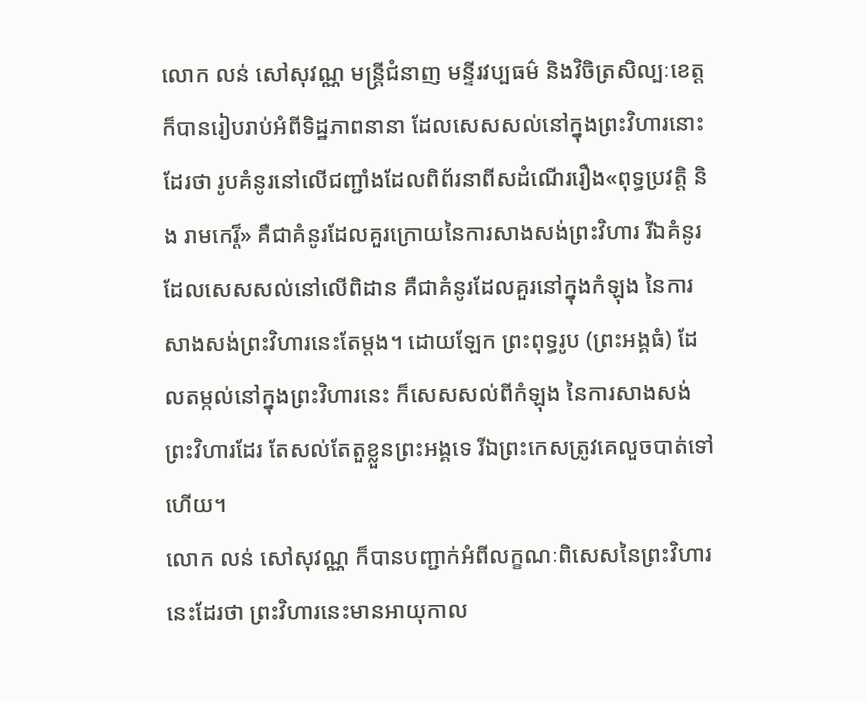លោក លន់ សៅសុវណ្ណ មន្ត្រីជំនាញ មន្ទីរវប្បធម៌ និងវិចិត្រសិល្បៈខេត្ត ក៏បានរៀបរាប់អំពីទិដ្ឋភាពនានា ដែលសេសសល់នៅក្នុងព្រះវិហារនោះដែរថា រូបគំនូរនៅលើជញ្ជាំងដែលពិព័រនាពីសដំណើររឿង«ពុទ្ធប្រវត្តិ និង រាមកេរ្ត៏» គឺជាគំនូរដែលគួរក្រោយនៃការសាងសង់ព្រះវិហារ រីឯគំនូរដែលសេសសល់នៅលើពិដាន គឺជាគំនូរដែលគួរនៅក្នុងកំឡុង នៃការសាងសង់ព្រះវិហារនេះតែម្ដង។ ដោយឡែក ព្រះពុទ្ធរូប (ព្រះអង្គធំ) ដែលតម្កល់នៅក្នុងព្រះវិហារនេះ ក៏សេសសល់ពីកំឡុង នៃការសាងសង់ព្រះវិហារដែរ តែសល់តែតួខ្លួនព្រះអង្គទេ រីឯព្រះកេសត្រូវគេលួចបាត់ទៅហើយ។
លោក លន់ សៅសុវណ្ណ ក៏បានបញ្ជាក់អំពីលក្ខណៈពិសេសនៃព្រះវិហារនេះដែរថា ព្រះវិហារនេះមានអាយុកាល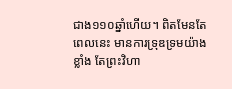ជាង១១០ឆ្នាំហើយ។ ពិតមែនតែពេលនេះ មានការទ្រុឌទ្រមយ៉ាងខ្លាំង តែព្រះវិហា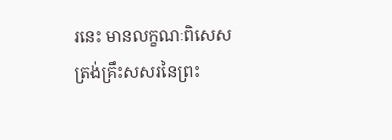រនេះ មានលក្ខណៈពិសេសត្រង់គ្រឹះសសរនៃព្រះ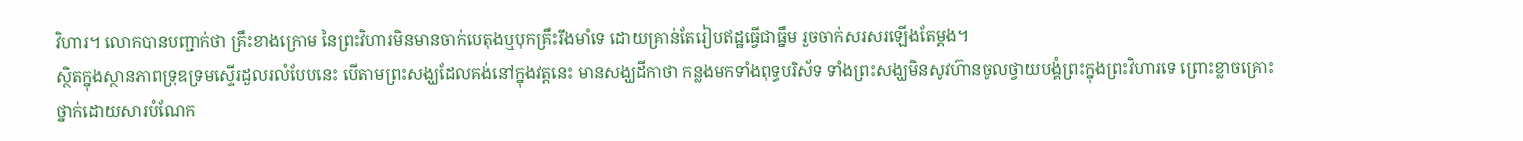វិហារ។ លោកបានបញ្ជាក់ថា គ្រឹះខាងក្រោម នៃព្រះវិហារមិនមានចាក់បេតុងឬបុកគ្រឹះរឹងមាំទេ ដោយគ្រាន់តែរៀបឥដ្ឋធ្វើជាធ្នឹម រួចចាក់សរសរឡើងតែម្ដង។
ស្ថិតក្នុងស្ថានភាពទ្រុឌទ្រមស្ទើរដួលរលំបែបនេះ បើតាមព្រះសង្ឃដែលគង់នៅក្នុងវត្តនេះ មានសង្ឃដីកាថា កន្លងមកទាំងពុទ្ធបរិស័ទ ទាំងព្រះសង្ឃមិនសូវហ៊ានចូលថ្វាយបង្គំព្រះក្នុងព្រះវិហារទេ ព្រោះខ្លាចគ្រោះថ្នាក់ដោយសារបំណែក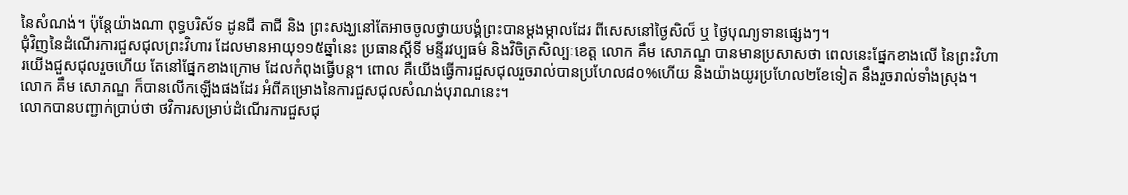នៃសំណង់។ ប៉ុន្តែយ៉ាងណា ពុទ្ធបរិស័ទ ដូនជី តាជី និង ព្រះសង្ឃនៅតែអាចចូលថ្វាយបង្គំព្រះបានម្ដងម្កាលដែរ ពីសេសនៅថ្ងៃសិល៏ ឬ ថ្ងៃបុណ្យទានផ្សេងៗ។
ជុំវិញនៃដំណើរការជួសជុលព្រះវិហារ ដែលមានអាយុ១១៥ឆ្នាំនេះ ប្រធានស្ដីទី មន្ទីរវប្បធម៌ និងវិចិត្រសិល្បៈខេត្ត លោក គឹម សោភណ្ឌ បានមានប្រសាសថា ពេលនេះផ្នែកខាងលើ នៃព្រះវិហារយើងជួសជុលរួចហើយ តែនៅផ្នែកខាងក្រោម ដែលកំពុងធ្វើបន្ត។ ពោល គឺយើងធ្វើការជួសជុលរួចរាល់បានប្រហែល៨០%ហើយ និងយ៉ាងយូរប្រហែល២ខែទៀត នឹងរួចរាល់ទាំងស្រុង។ លោក គឹម សោភណ្ឌ ក៏បានលើកឡើងផងដែរ អំពីគម្រោងនៃការជួសជុលសំណង់បុរាណនេះ។
លោកបានបញ្ជាក់ប្រាប់ថា ថវិការសម្រាប់ដំណើរការជួសជុ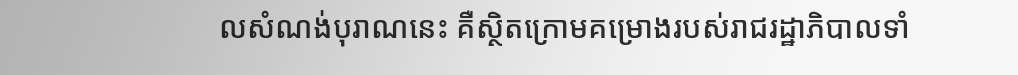លសំណង់បុរាណនេះ គឺស្ថិតក្រោមគម្រោងរបស់រាជរដ្ឋាភិបាលទាំ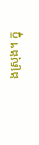ងស្រុង។ ក្នុ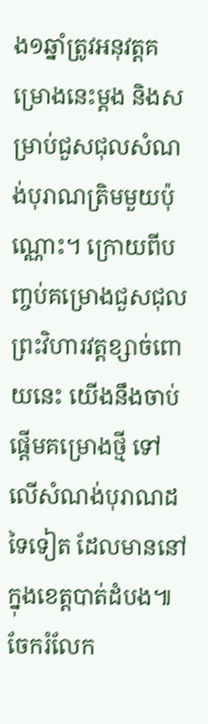ង១ឆ្នាំត្រូវអនុវត្តគម្រោងនេះម្ដង និងសម្រាប់ជួសជុលសំណង់បុរាណត្រិមមួយប៉ុណ្ណោះ។ ក្រោយពីបញ្ចប់គម្រោងជួសជុលព្រះវិហារវត្តខ្សាច់ពោយនេះ យើងនឹងចាប់ផ្ដើមគម្រោងថ្មី ទៅលើសំណង់បុរាណដទៃទៀត ដែលមាននៅក្នុងខេត្តបាត់ដំបង៕
ចែករំលែក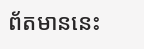ព័តមាននេះ